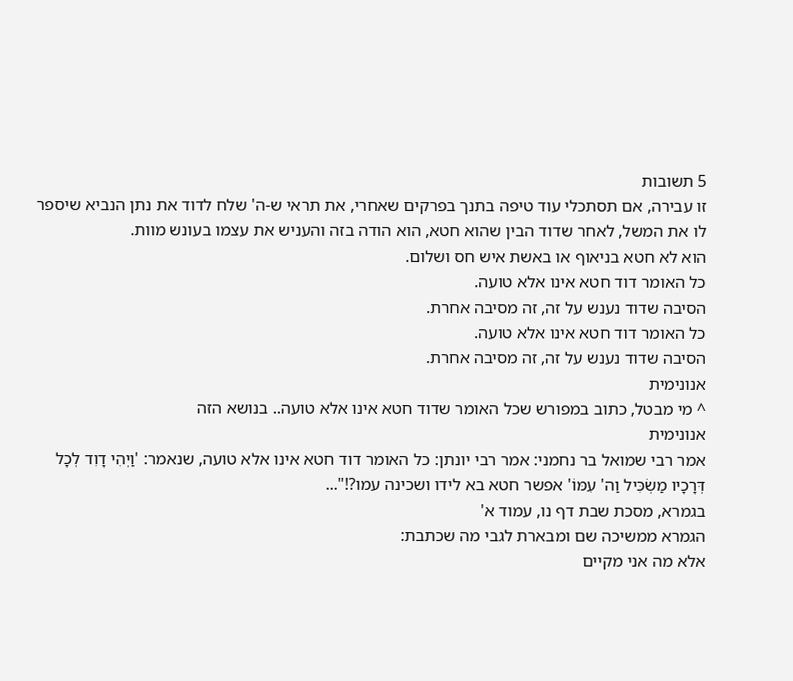5 תשובות
זו עבירה, אם תסתכלי עוד טיפה בתנך בפרקים שאחרי, את תראי ש-ה' שלח לדוד את נתן הנביא שיספר לו את המשל, לאחר שדוד הבין שהוא חטא, הוא הודה בזה והעניש את עצמו בעונש מוות.
הוא לא חטא בניאוף או באשת איש חס ושלום.
כל האומר דוד חטא אינו אלא טועה.
הסיבה שדוד נענש על זה, זה מסיבה אחרת.
כל האומר דוד חטא אינו אלא טועה.
הסיבה שדוד נענש על זה, זה מסיבה אחרת.
אנונימית
^ מי מבטל, כתוב במפורש שכל האומר שדוד חטא אינו אלא טועה.. בנושא הזה
אנונימית
אמר רבי שמואל בר נחמני: אמר רבי יונתן: כל האומר דוד חטא אינו אלא טועה, שנאמר: 'וַיְהִי דָוִד לְכָל דְּרָכָיו מַשְׂכִּיל וַה' עִמּוֹ' אפשר חטא בא לידו ושכינה עמו?!"...
בגמרא, מסכת שבת דף נו, עמוד א'
הגמרא ממשיכה שם ומבארת לגבי מה שכתבת:
אלא מה אני מקיים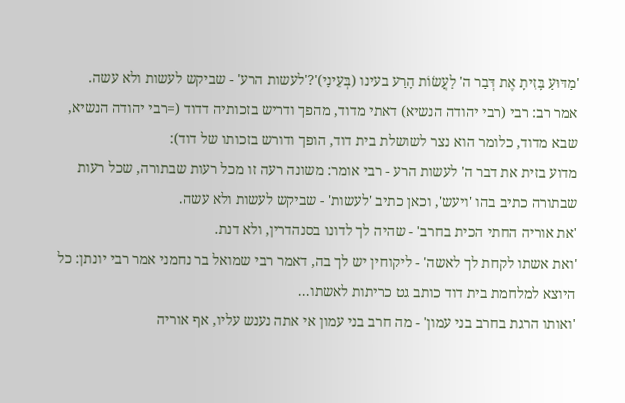'מַדּוּעַ בָּזִיתָ אֶת דְּבַר ה' לַעֲשׂוֹת הָרַע בעינו (בְּעֵינַי)'?'לעשות הרע' - שביקש לעשות ולא עשה.
אמר רב: רבי (רבי יהודה הנשיא) דאתי מדוד, מהפך ודריש בזכותיה דדוד (=רבי יהודה הנשיא, שבא מדוד, כלומר הוא נצר לשושלת בית דוד, הופך ודורש בזכותו של דוד):
מדוע בזית את דבר ה' לעשות הרע - רבי אומר: משונה רעה זו מכל רעות שבתורה, שכל רעות שבתורה כתיב בהו 'ויעש', וכאן כתיב 'לעשות' - שביקש לעשות ולא עשה.
'את אוריה החתי הכית בחרב' - שהיה לך לדונו בסנהדרין, ולא דנת.
'ואת אשתו לקחת לך לאשה' - ליקוחין יש לך בה, דאמר רבי שמואל בר נחמני אמר רבי יונתן: כל היוצא למלחמת בית דוד כותב גט כריתות לאשתו...
'ואותו הרגת בחרב בני עמון' - מה חרב בני עמון אי אתה נענש עליו, אף אוריה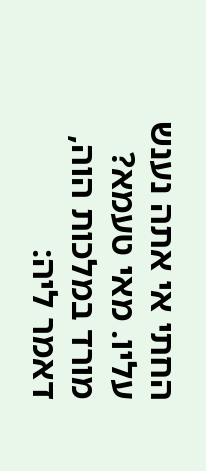החתי אי אתה נענש עליו. מאי טעמא? מורד במלכות הוה, דאמר ליה: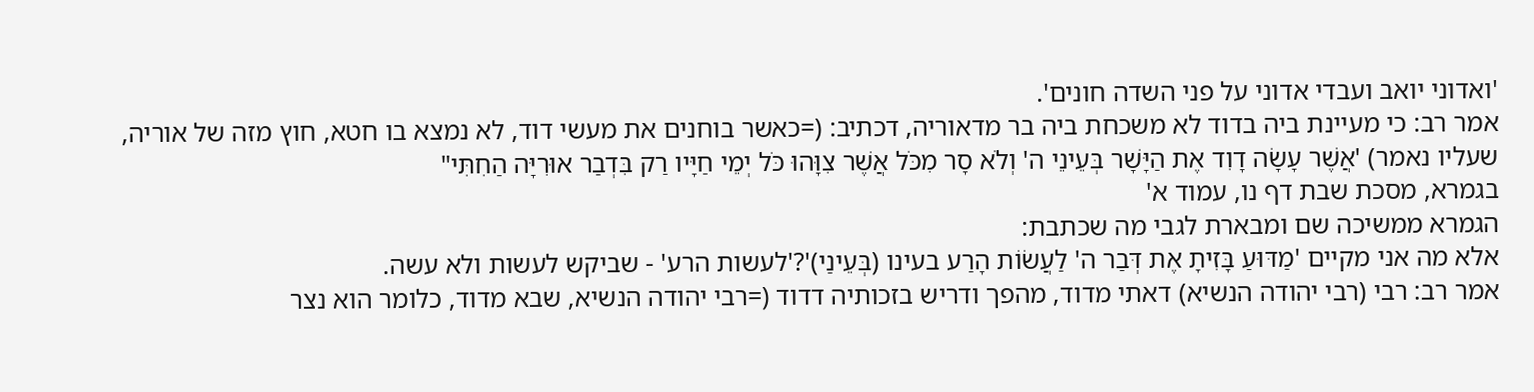'ואדוני יואב ועבדי אדוני על פני השדה חונים'.
אמר רב: כי מעיינת ביה בדוד לא משכחת ביה בר מדאוריה, דכתיב: (=כאשר בוחנים את מעשי דוד, לא נמצא בו חטא, חוץ מזה של אוריה, שעליו נאמר) 'אֲשֶׁר עָשָׂה דָוִד אֶת הַיָּשָׁר בְּעֵינֵי ה' וְלֹא סָר מִכֹּל אֲשֶׁר צִוָּהוּ כֹּל יְמֵי חַיָּיו רַק בִּדְבַר אוּרִיָּה הַחִתִּי"
בגמרא, מסכת שבת דף נו, עמוד א'
הגמרא ממשיכה שם ומבארת לגבי מה שכתבת:
אלא מה אני מקיים 'מַדּוּעַ בָּזִיתָ אֶת דְּבַר ה' לַעֲשׂוֹת הָרַע בעינו (בְּעֵינַי)'?'לעשות הרע' - שביקש לעשות ולא עשה.
אמר רב: רבי (רבי יהודה הנשיא) דאתי מדוד, מהפך ודריש בזכותיה דדוד (=רבי יהודה הנשיא, שבא מדוד, כלומר הוא נצר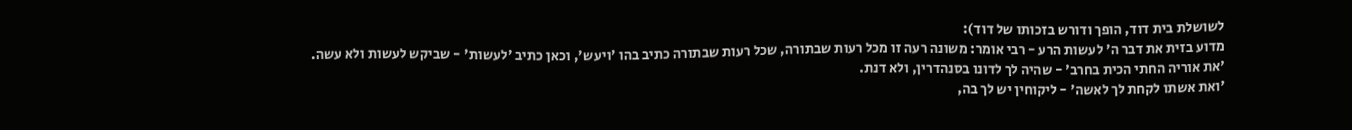לשושלת בית דוד, הופך ודורש בזכותו של דוד):
מדוע בזית את דבר ה' לעשות הרע - רבי אומר: משונה רעה זו מכל רעות שבתורה, שכל רעות שבתורה כתיב בהו 'ויעש', וכאן כתיב 'לעשות' - שביקש לעשות ולא עשה.
'את אוריה החתי הכית בחרב' - שהיה לך לדונו בסנהדרין, ולא דנת.
'ואת אשתו לקחת לך לאשה' - ליקוחין יש לך בה,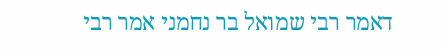דאמר רבי שמואל בר נחמני אמר רבי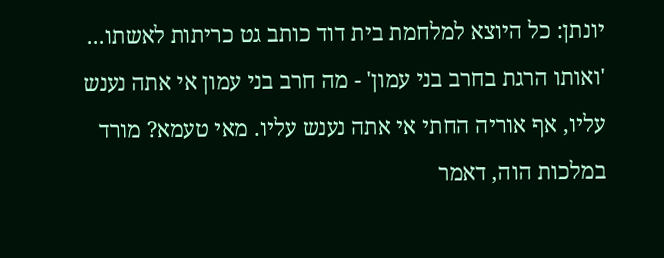יונתן: כל היוצא למלחמת בית דוד כותב גט כריתות לאשתו...
'ואותו הרגת בחרב בני עמון' - מה חרב בני עמון אי אתה נענש עליו, אף אוריה החתי אי אתה נענש עליו. מאי טעמא? מורד במלכות הוה, דאמר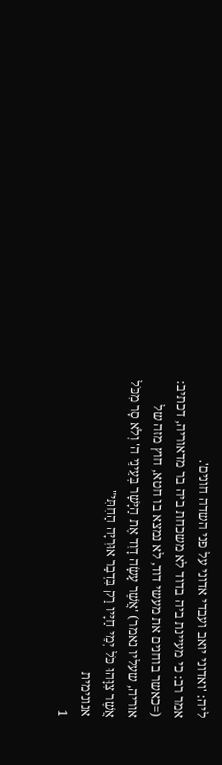ליה: 'ואדוני יואב ועבדי אדוני על פני השדה חונים'.
אמר רב: כי מעיינת ביה בדוד לא משכחת ביה בר מדאוריה, דכתיב: (=כאשר בוחנים את מעשי דוד, לא נמצא בו חטא, חוץ מזה של אוריה, שעליו נאמר) 'אֲשֶׁר עָשָׂה דָוִד אֶת הַיָּשָׁר בְּעֵינֵי ה' וְלֹא סָר מִכֹּל אֲשֶׁר צִוָּהוּ כֹּל יְמֵי חַיָּיו רַק בִּדְבַר אוּרִיָּה הַחִתִּי"
אנונימית
1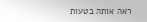ראה אותה בטעות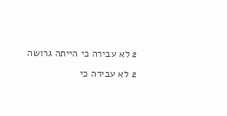2 לא עבירה כי הייתה גרושה
2 לא עבירה כי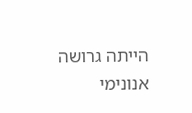הייתה גרושה
אנונימי